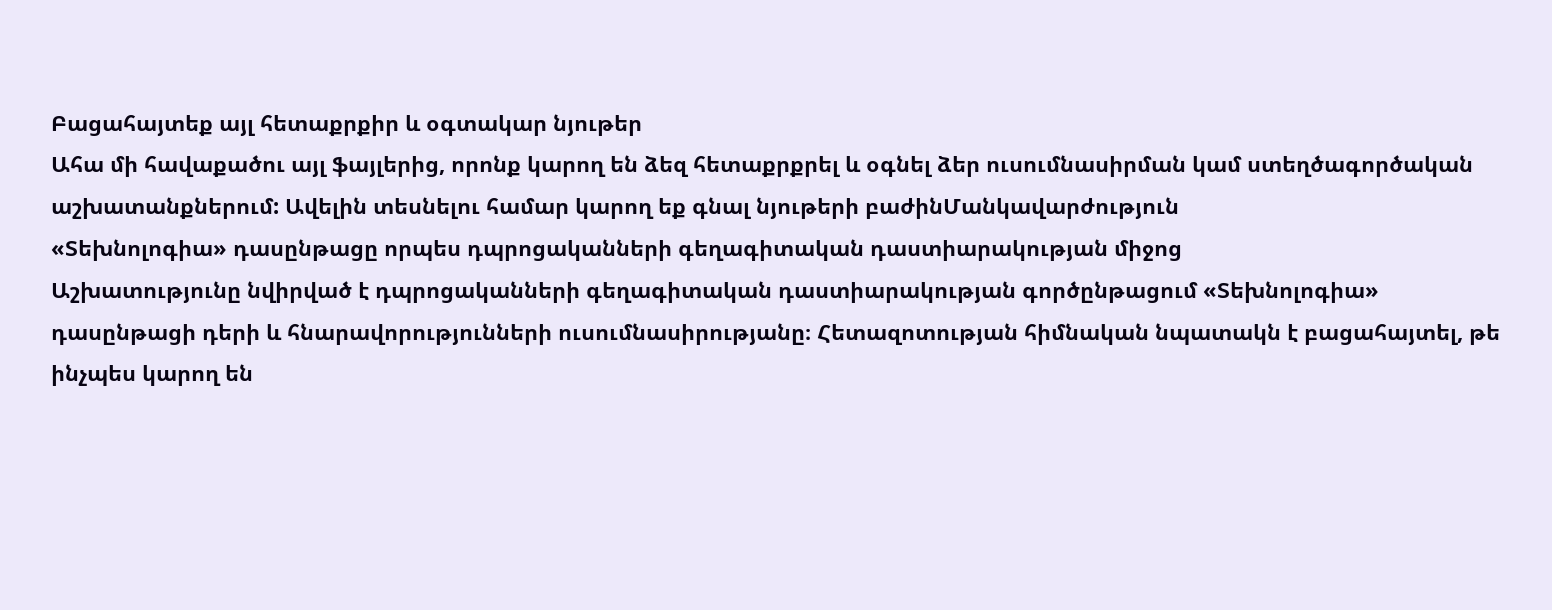Բացահայտեք այլ հետաքրքիր և օգտակար նյութեր
Ահա մի հավաքածու այլ ֆայլերից, որոնք կարող են ձեզ հետաքրքրել և օգնել ձեր ուսումնասիրման կամ ստեղծագործական աշխատանքներում: Ավելին տեսնելու համար կարող եք գնալ նյութերի բաժինՄանկավարժություն
«Տեխնոլոգիա» դասընթացը որպես դպրոցականների գեղագիտական դաստիարակության միջոց
Աշխատությունը նվիրված է դպրոցականների գեղագիտական դաստիարակության գործընթացում «Տեխնոլոգիա» դասընթացի դերի և հնարավորությունների ուսումնասիրությանը։ Հետազոտության հիմնական նպատակն է բացահայտել, թե ինչպես կարող են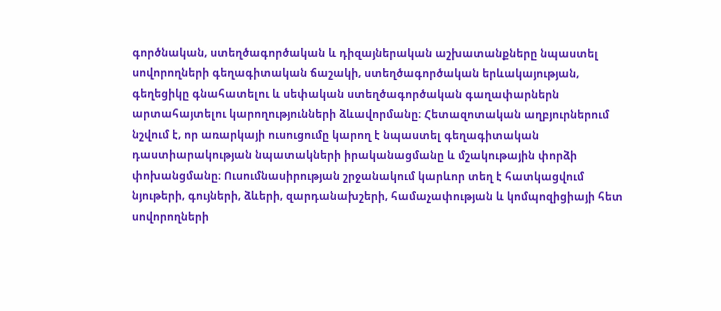գործնական, ստեղծագործական և դիզայներական աշխատանքները նպաստել սովորողների գեղագիտական ճաշակի, ստեղծագործական երևակայության, գեղեցիկը գնահատելու և սեփական ստեղծագործական գաղափարներն արտահայտելու կարողությունների ձևավորմանը։ Հետազոտական աղբյուրներում նշվում է, որ առարկայի ուսուցումը կարող է նպաստել գեղագիտական դաստիարակության նպատակների իրականացմանը և մշակութային փորձի փոխանցմանը։ Ուսումնասիրության շրջանակում կարևոր տեղ է հատկացվում նյութերի, գույների, ձևերի, զարդանախշերի, համաչափության և կոմպոզիցիայի հետ սովորողների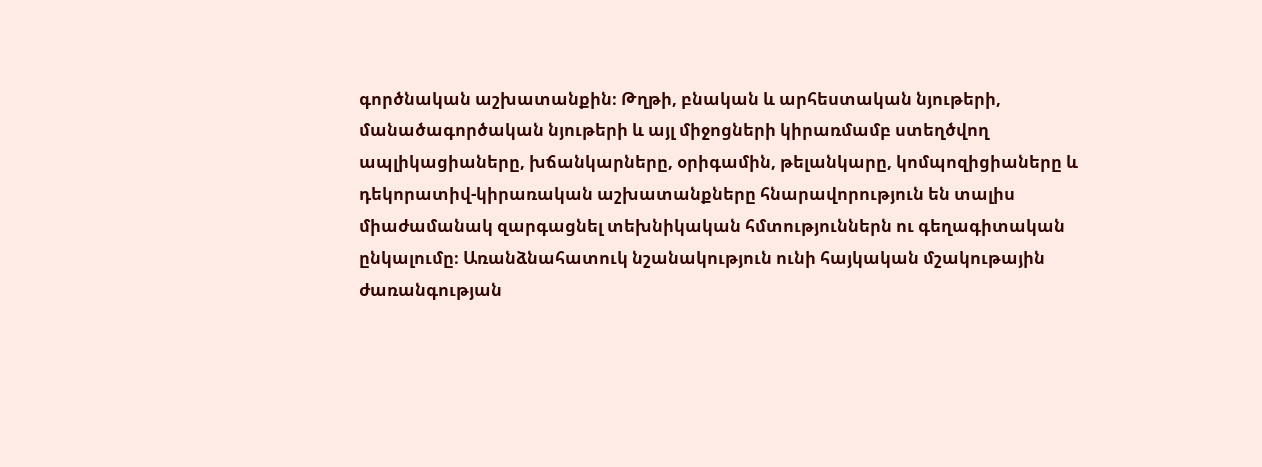գործնական աշխատանքին։ Թղթի, բնական և արհեստական նյութերի, մանածագործական նյութերի և այլ միջոցների կիրառմամբ ստեղծվող ապլիկացիաները, խճանկարները, օրիգամին, թելանկարը, կոմպոզիցիաները և դեկորատիվ-կիրառական աշխատանքները հնարավորություն են տալիս միաժամանակ զարգացնել տեխնիկական հմտություններն ու գեղագիտական ընկալումը։ Առանձնահատուկ նշանակություն ունի հայկական մշակութային ժառանգության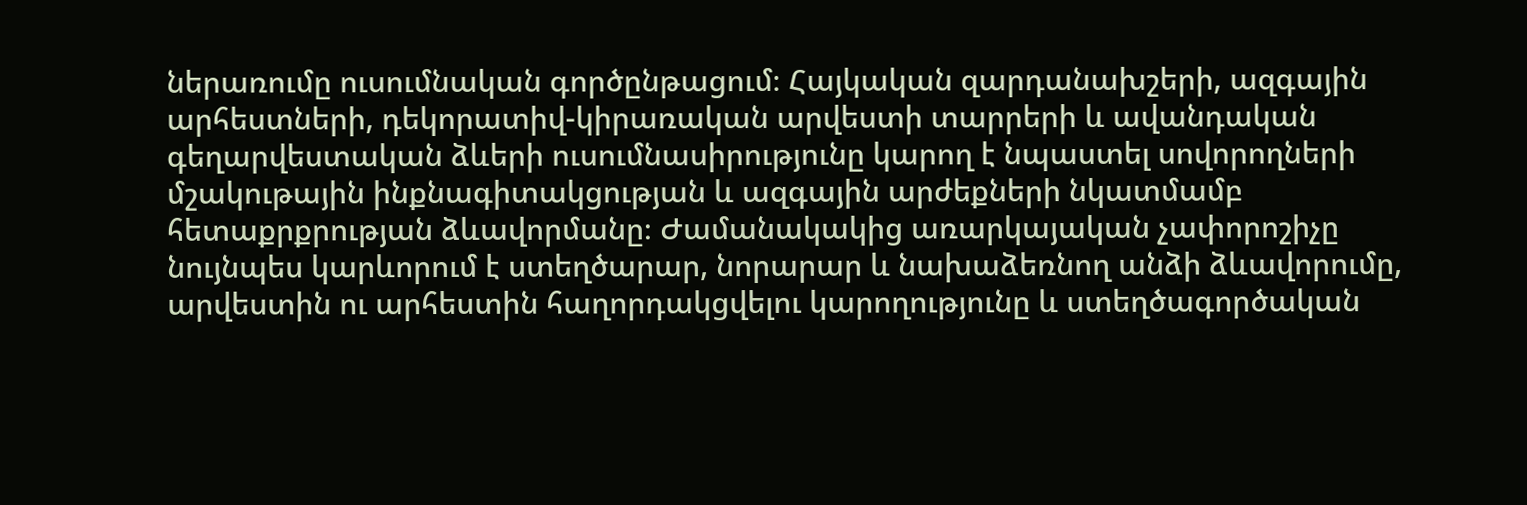ներառումը ուսումնական գործընթացում։ Հայկական զարդանախշերի, ազգային արհեստների, դեկորատիվ-կիրառական արվեստի տարրերի և ավանդական գեղարվեստական ձևերի ուսումնասիրությունը կարող է նպաստել սովորողների մշակութային ինքնագիտակցության և ազգային արժեքների նկատմամբ հետաքրքրության ձևավորմանը։ Ժամանակակից առարկայական չափորոշիչը նույնպես կարևորում է ստեղծարար, նորարար և նախաձեռնող անձի ձևավորումը, արվեստին ու արհեստին հաղորդակցվելու կարողությունը և ստեղծագործական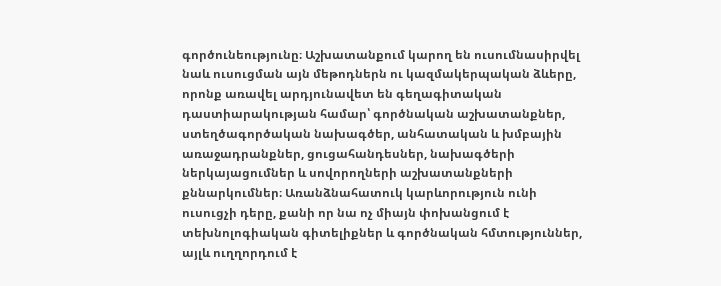գործունեությունը։ Աշխատանքում կարող են ուսումնասիրվել նաև ուսուցման այն մեթոդներն ու կազմակերպական ձևերը, որոնք առավել արդյունավետ են գեղագիտական դաստիարակության համար՝ գործնական աշխատանքներ, ստեղծագործական նախագծեր, անհատական և խմբային առաջադրանքներ, ցուցահանդեսներ, նախագծերի ներկայացումներ և սովորողների աշխատանքների քննարկումներ։ Առանձնահատուկ կարևորություն ունի ուսուցչի դերը, քանի որ նա ոչ միայն փոխանցում է տեխնոլոգիական գիտելիքներ և գործնական հմտություններ, այլև ուղղորդում է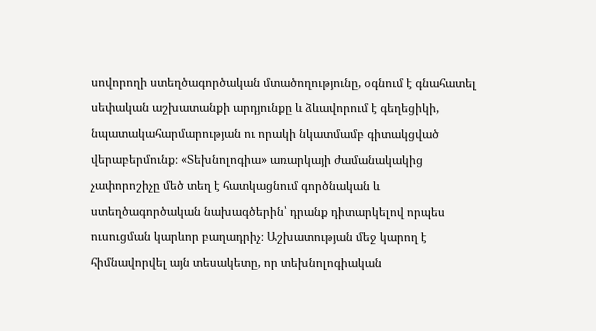սովորողի ստեղծագործական մտածողությունը, օգնում է գնահատել սեփական աշխատանքի արդյունքը և ձևավորում է գեղեցիկի, նպատակահարմարության ու որակի նկատմամբ գիտակցված վերաբերմունք։ «Տեխնոլոգիա» առարկայի ժամանակակից չափորոշիչը մեծ տեղ է հատկացնում գործնական և ստեղծագործական նախագծերին՝ դրանք դիտարկելով որպես ուսուցման կարևոր բաղադրիչ։ Աշխատության մեջ կարող է հիմնավորվել այն տեսակետը, որ տեխնոլոգիական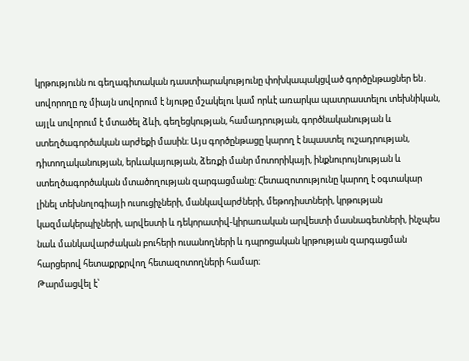կրթությունն ու գեղագիտական դաստիարակությունը փոխկապակցված գործընթացներ են․ սովորողը ոչ միայն սովորում է նյութը մշակելու կամ որևէ առարկա պատրաստելու տեխնիկան, այլև սովորում է մտածել ձևի, գեղեցկության, համադրության, գործնականության և ստեղծագործական արժեքի մասին։ Այս գործընթացը կարող է նպաստել ուշադրության, դիտողականության, երևակայության, ձեռքի մանր մոտորիկայի, ինքնուրույնության և ստեղծագործական մտածողության զարգացմանը։ Հետազոտությունը կարող է օգտակար լինել տեխնոլոգիայի ուսուցիչների, մանկավարժների, մեթոդիստների, կրթության կազմակերպիչների, արվեստի և դեկորատիվ-կիրառական արվեստի մասնագետների, ինչպես նաև մանկավարժական բուհերի ուսանողների և դպրոցական կրթության զարգացման հարցերով հետաքրքրվող հետազոտողների համար։
Թարմացվել է՝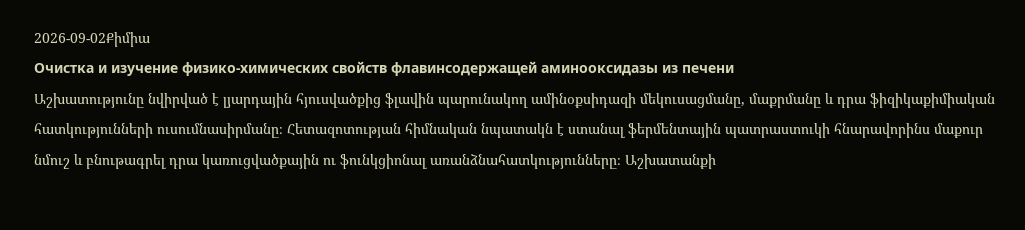2026-09-02Քիմիա
Очистка и изучение физико-химических свойств флавинсодержащей аминооксидазы из печени
Աշխատությունը նվիրված է լյարդային հյուսվածքից ֆլավին պարունակող ամինօքսիդազի մեկուսացմանը, մաքրմանը և դրա ֆիզիկաքիմիական հատկությունների ուսումնասիրմանը։ Հետազոտության հիմնական նպատակն է ստանալ ֆերմենտային պատրաստուկի հնարավորինս մաքուր նմուշ և բնութագրել դրա կառուցվածքային ու ֆունկցիոնալ առանձնահատկությունները։ Աշխատանքի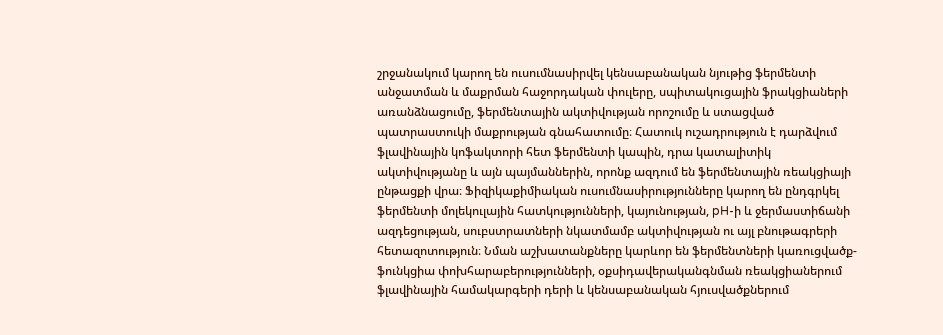շրջանակում կարող են ուսումնասիրվել կենսաբանական նյութից ֆերմենտի անջատման և մաքրման հաջորդական փուլերը, սպիտակուցային ֆրակցիաների առանձնացումը, ֆերմենտային ակտիվության որոշումը և ստացված պատրաստուկի մաքրության գնահատումը։ Հատուկ ուշադրություն է դարձվում ֆլավինային կոֆակտորի հետ ֆերմենտի կապին, դրա կատալիտիկ ակտիվությանը և այն պայմաններին, որոնք ազդում են ֆերմենտային ռեակցիայի ընթացքի վրա։ Ֆիզիկաքիմիական ուսումնասիրությունները կարող են ընդգրկել ֆերմենտի մոլեկուլային հատկությունների, կայունության, pH-ի և ջերմաստիճանի ազդեցության, սուբստրատների նկատմամբ ակտիվության ու այլ բնութագրերի հետազոտություն։ Նման աշխատանքները կարևոր են ֆերմենտների կառուցվածք-ֆունկցիա փոխհարաբերությունների, օքսիդավերականգնման ռեակցիաներում ֆլավինային համակարգերի դերի և կենսաբանական հյուսվածքներում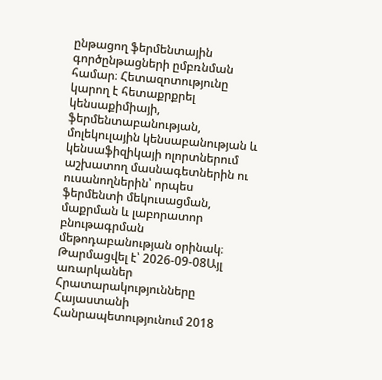ընթացող ֆերմենտային գործընթացների ըմբռնման համար։ Հետազոտությունը կարող է հետաքրքրել կենսաքիմիայի, ֆերմենտաբանության, մոլեկուլային կենսաբանության և կենսաֆիզիկայի ոլորտներում աշխատող մասնագետներին ու ուսանողներին՝ որպես ֆերմենտի մեկուսացման, մաքրման և լաբորատոր բնութագրման մեթոդաբանության օրինակ։
Թարմացվել է՝ 2026-09-08Այլ առարկաներ
Հրատարակությունները Հայաստանի Հանրապետությունում 2018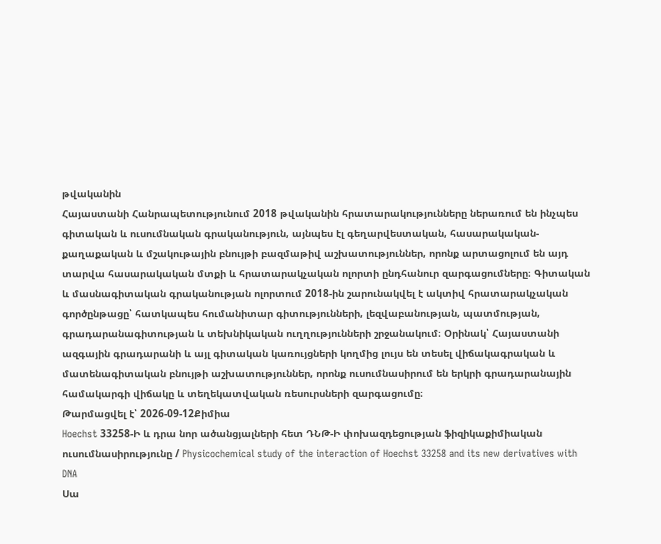թվականին
Հայաստանի Հանրապետությունում 2018 թվականին հրատարակությունները ներառում են ինչպես գիտական և ուսումնական գրականություն, այնպես էլ գեղարվեստական, հասարակական-քաղաքական և մշակութային բնույթի բազմաթիվ աշխատություններ, որոնք արտացոլում են այդ տարվա հասարակական մտքի և հրատարակչական ոլորտի ընդհանուր զարգացումները։ Գիտական և մասնագիտական գրականության ոլորտում 2018-ին շարունակվել է ակտիվ հրատարակչական գործընթացը՝ հատկապես հումանիտար գիտությունների, լեզվաբանության, պատմության, գրադարանագիտության և տեխնիկական ուղղությունների շրջանակում։ Օրինակ՝ Հայաստանի ազգային գրադարանի և այլ գիտական կառույցների կողմից լույս են տեսել վիճակագրական և մատենագիտական բնույթի աշխատություններ, որոնք ուսումնասիրում են երկրի գրադարանային համակարգի վիճակը և տեղեկատվական ռեսուրսների զարգացումը։
Թարմացվել է՝ 2026-09-12Քիմիա
Hoechst 33258-Ի և դրա նոր ածանցյալների հետ ԴՆԹ-Ի փոխազդեցության ֆիզիկաքիմիական ուսումնասիրությունը / Physicochemical study of the interaction of Hoechst 33258 and its new derivatives with DNA
Սա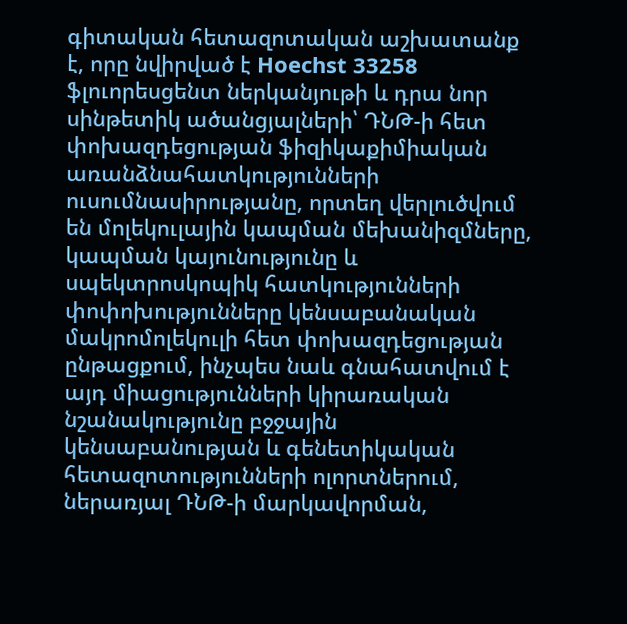գիտական հետազոտական աշխատանք է, որը նվիրված է Hoechst 33258 ֆլուորեսցենտ ներկանյութի և դրա նոր սինթետիկ ածանցյալների՝ ԴՆԹ-ի հետ փոխազդեցության ֆիզիկաքիմիական առանձնահատկությունների ուսումնասիրությանը, որտեղ վերլուծվում են մոլեկուլային կապման մեխանիզմները, կապման կայունությունը և սպեկտրոսկոպիկ հատկությունների փոփոխությունները կենսաբանական մակրոմոլեկուլի հետ փոխազդեցության ընթացքում, ինչպես նաև գնահատվում է այդ միացությունների կիրառական նշանակությունը բջջային կենսաբանության և գենետիկական հետազոտությունների ոլորտներում, ներառյալ ԴՆԹ-ի մարկավորման,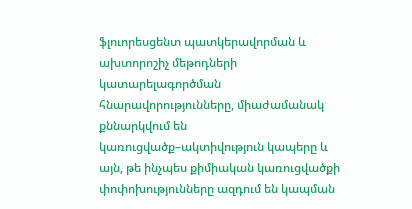ֆլուորեսցենտ պատկերավորման և ախտորոշիչ մեթոդների կատարելագործման հնարավորությունները, միաժամանակ քննարկվում են կառուցվածք–ակտիվություն կապերը և այն, թե ինչպես քիմիական կառուցվածքի փոփոխությունները ազդում են կապման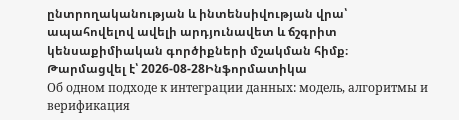ընտրողականության և ինտենսիվության վրա՝ ապահովելով ավելի արդյունավետ և ճշգրիտ կենսաքիմիական գործիքների մշակման հիմք։
Թարմացվել է՝ 2026-08-28Ինֆորմատիկա
Об одном подходе к интеграции данных: модель, алгоритмы и верификация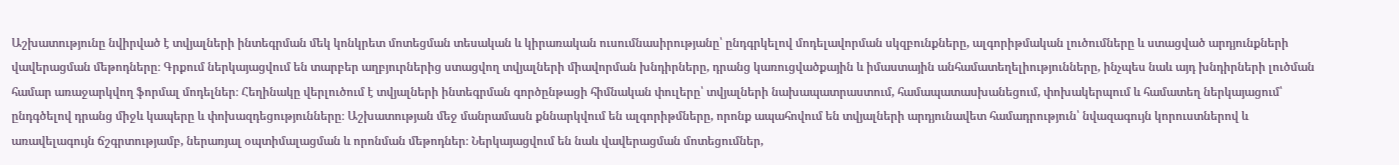Աշխատությունը նվիրված է տվյալների ինտեգրման մեկ կոնկրետ մոտեցման տեսական և կիրառական ուսումնասիրությանը՝ ընդգրկելով մոդելավորման սկզբունքները, ալգորիթմական լուծումները և ստացված արդյունքների վավերացման մեթոդները։ Գրքում ներկայացվում են տարբեր աղբյուրներից ստացվող տվյալների միավորման խնդիրները, դրանց կառուցվածքային և իմաստային անհամատեղելիությունները, ինչպես նաև այդ խնդիրների լուծման համար առաջարկվող ֆորմալ մոդելներ։ Հեղինակը վերլուծում է տվյալների ինտեգրման գործընթացի հիմնական փուլերը՝ տվյալների նախապատրաստում, համապատասխանեցում, փոխակերպում և համատեղ ներկայացում՝ ընդգծելով դրանց միջև կապերը և փոխազդեցությունները։ Աշխատության մեջ մանրամասն քննարկվում են ալգորիթմները, որոնք ապահովում են տվյալների արդյունավետ համադրություն՝ նվազագույն կորուստներով և առավելագույն ճշգրտությամբ, ներառյալ օպտիմալացման և որոնման մեթոդներ։ Ներկայացվում են նաև վավերացման մոտեցումներ,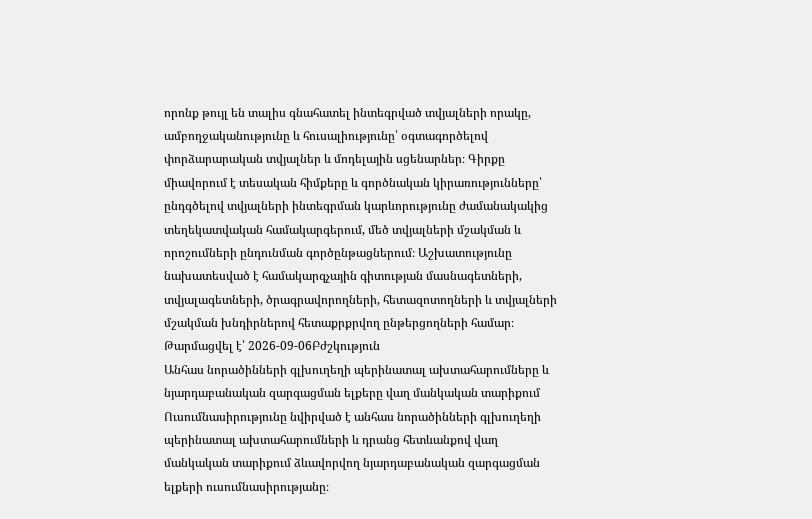որոնք թույլ են տալիս գնահատել ինտեգրված տվյալների որակը, ամբողջականությունը և հուսալիությունը՝ օգտագործելով փորձարարական տվյալներ և մոդելային սցենարներ։ Գիրքը միավորում է տեսական հիմքերը և գործնական կիրառությունները՝ ընդգծելով տվյալների ինտեգրման կարևորությունը ժամանակակից տեղեկատվական համակարգերում, մեծ տվյալների մշակման և որոշումների ընդունման գործընթացներում։ Աշխատությունը նախատեսված է համակարգչային գիտության մասնագետների, տվյալագետների, ծրագրավորողների, հետազոտողների և տվյալների մշակման խնդիրներով հետաքրքրվող ընթերցողների համար։
Թարմացվել է՝ 2026-09-06Բժշկություն
Անհաս նորածինների գլխուղեղի պերինատալ ախտահարումները և նյարդաբանական զարգացման ելքերը վաղ մանկական տարիքում
Ուսումնասիրությունը նվիրված է անհաս նորածինների գլխուղեղի պերինատալ ախտահարումների և դրանց հետևանքով վաղ մանկական տարիքում ձևավորվող նյարդաբանական զարգացման ելքերի ուսումնասիրությանը։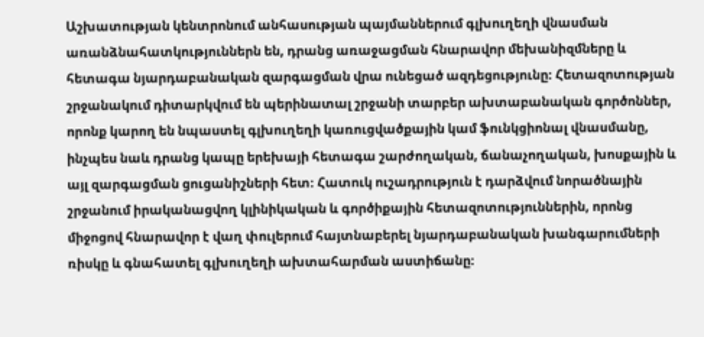Աշխատության կենտրոնում անհասության պայմաններում գլխուղեղի վնասման առանձնահատկություններն են, դրանց առաջացման հնարավոր մեխանիզմները և հետագա նյարդաբանական զարգացման վրա ունեցած ազդեցությունը։ Հետազոտության շրջանակում դիտարկվում են պերինատալ շրջանի տարբեր ախտաբանական գործոններ, որոնք կարող են նպաստել գլխուղեղի կառուցվածքային կամ ֆունկցիոնալ վնասմանը, ինչպես նաև դրանց կապը երեխայի հետագա շարժողական, ճանաչողական, խոսքային և այլ զարգացման ցուցանիշների հետ։ Հատուկ ուշադրություն է դարձվում նորածնային շրջանում իրականացվող կլինիկական և գործիքային հետազոտություններին, որոնց միջոցով հնարավոր է վաղ փուլերում հայտնաբերել նյարդաբանական խանգարումների ռիսկը և գնահատել գլխուղեղի ախտահարման աստիճանը։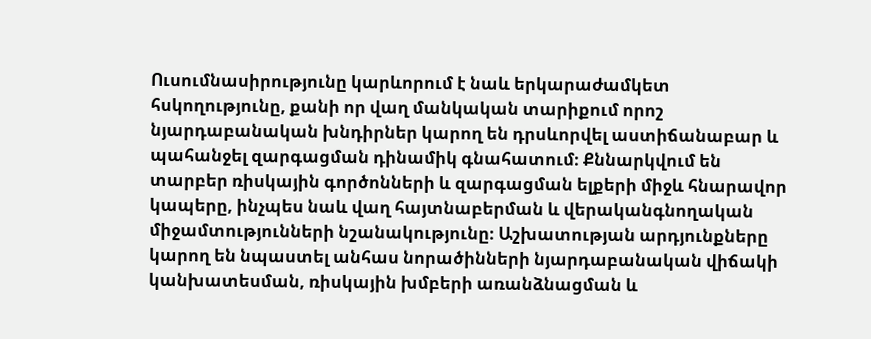Ուսումնասիրությունը կարևորում է նաև երկարաժամկետ հսկողությունը, քանի որ վաղ մանկական տարիքում որոշ նյարդաբանական խնդիրներ կարող են դրսևորվել աստիճանաբար և պահանջել զարգացման դինամիկ գնահատում։ Քննարկվում են տարբեր ռիսկային գործոնների և զարգացման ելքերի միջև հնարավոր կապերը, ինչպես նաև վաղ հայտնաբերման և վերականգնողական միջամտությունների նշանակությունը։ Աշխատության արդյունքները կարող են նպաստել անհաս նորածինների նյարդաբանական վիճակի կանխատեսման, ռիսկային խմբերի առանձնացման և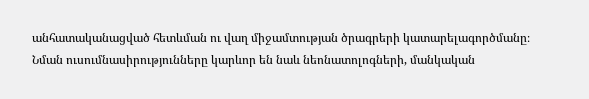անհատականացված հետևման ու վաղ միջամտության ծրագրերի կատարելագործմանը։ Նման ուսումնասիրությունները կարևոր են նաև նեոնատոլոգների, մանկական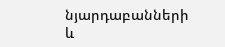նյարդաբանների և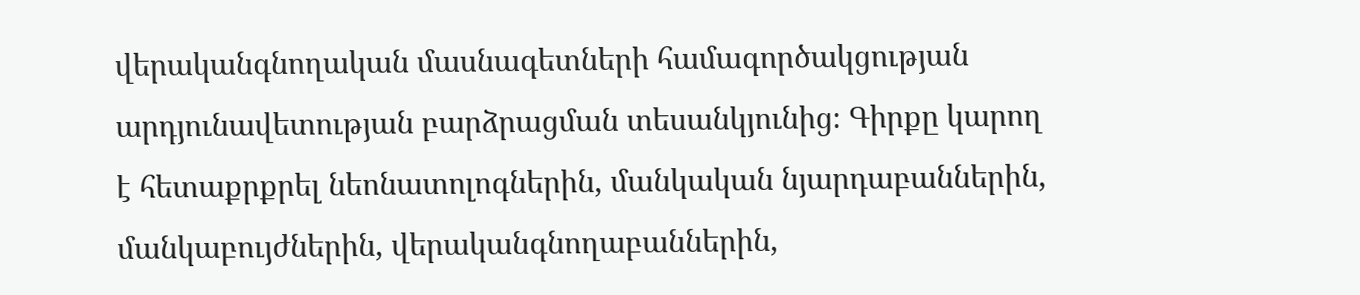վերականգնողական մասնագետների համագործակցության արդյունավետության բարձրացման տեսանկյունից։ Գիրքը կարող է հետաքրքրել նեոնատոլոգներին, մանկական նյարդաբաններին, մանկաբույժներին, վերականգնողաբաններին,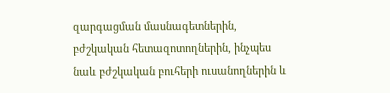զարգացման մասնագետներին, բժշկական հետազոտողներին, ինչպես նաև բժշկական բուհերի ուսանողներին և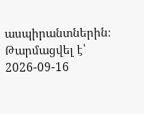ասպիրանտներին։
Թարմացվել է՝ 2026-09-16